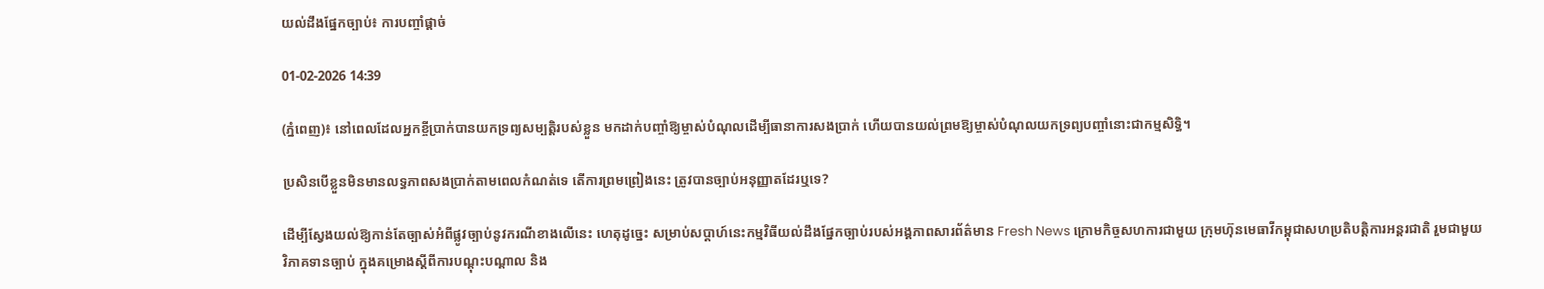យល់ដឹងផ្នែកច្បាប់៖ ការបញ្ចាំផ្តាច់

01-02-2026 14:39

(ភ្នំពេញ)៖ នៅពេលដែលអ្នកខ្ចីប្រាក់បានយកទ្រព្យសម្បត្តិរបស់ខ្លួន មកដាក់បញ្ចាំឱ្យម្ចាស់បំណុលដើម្បីធានាការសងប្រាក់ ហើយបានយល់ព្រមឱ្យម្ចាស់បំណុលយកទ្រព្យបញ្ចាំនោះជាកម្មសិទ្ធិ។

ប្រសិនបើខ្លួនមិនមានលទ្ធភាពសងប្រាក់តាមពេលកំណត់ទេ តើការព្រមព្រៀងនេះ ត្រូវបានច្បាប់អនុញ្ញាតដែរឬទេ?

ដើម្បីស្វែងយល់ឱ្យកាន់តែច្បាស់អំពីផ្លូវច្បាប់នូវករណីខាងលើនេះ ហេតុដូច្នេះ សម្រាប់សប្តាហ៍នេះកម្មវិធីយល់ដឹងផ្នែកច្បាប់របស់អង្គភាពសារព័ត៌មាន Fresh News ក្រោមកិច្ចសហការជាមួយ ក្រុមហ៊ុនមេធាវីកម្ពុជាសហប្រតិបត្តិការអន្តរជាតិ រួមជាមួយ វិភាគទានច្បាប់ ក្នុងគម្រោងស្ដីពីការបណ្ដុះបណ្ដាល និង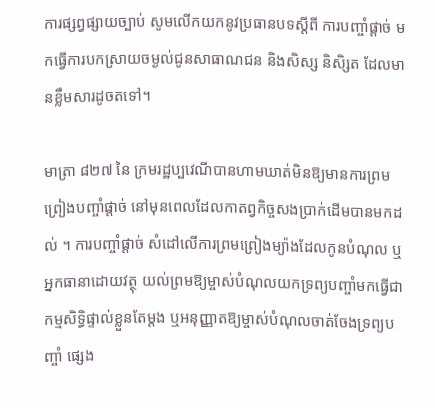ការផ្សព្វផ្សាយច្បាប់ សូមលើកយកនូវប្រធានបទស្តីពី ការបញ្ចាំផ្តាច់ មកធ្វើការបកស្រាយចម្ងល់ជូនសាធាណជន និងសិស្ស និសិ្សត ដែលមានខ្លឹមសារដូចតទៅ។

មាត្រា ៨២៧ នៃ ក្រមរដ្ឋប្បវេណីបានហាមឃាត់មិនឱ្យមានការព្រមព្រៀងបញ្ចាំផ្តាច់ នៅមុនពេលដែលកាតព្វកិច្ចសងប្រាក់ដើមបានមកដល់ ។ ការបញ្ចាំផ្តាច់ សំដៅលើការព្រមព្រៀងម្យ៉ាងដែលកូនបំណុល ឬ អ្នកធានាដោយវត្ថុ យល់ព្រមឱ្យម្ចាស់បំណុលយកទ្រព្យបញ្ចាំមកធ្វើជាកម្មសិទ្ធិផ្ទាល់ខ្លួនតែម្តង ឬអនុញ្ញាតឱ្យម្ចាស់បំណុលចាត់ចែងទ្រព្យបញ្ចាំ ផ្សេង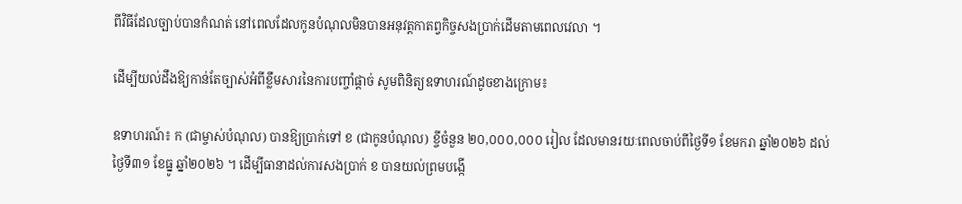ពីវិធីដែលច្បាប់បានកំណត់ នៅពេលដែលកូនបំណុលមិនបានអនុវត្តកាតព្វកិច្ចសងប្រាក់ដើមតាមពេលវេលា ។

ដើម្បីយល់ដឹងឱ្យកាន់តែច្បាស់អំពីខ្លឹមសារនៃការបញ្ចាំផ្តាច់ សូមពិនិត្យឧទាហរណ៍ដូចខាងក្រោម៖

ឧទាហរណ៍៖ ក (ជាម្ចាស់បំណុល) បានឱ្យប្រាក់ទៅ ខ (ជាកូនបំណុល) ខ្ចីចំនួន ២០,០០០,០០០ រៀល ដែលមានរយៈពេលចាប់ពីថ្ងៃទី១ ខែមករា ឆ្នាំ២០២៦ ដល់ថ្ងៃទី៣១ ខែធ្នូ ឆ្នាំ២០២៦ ។ ដើម្បីធានាដល់ការសងប្រាក់ ខ បានយល់ព្រមបង្កើ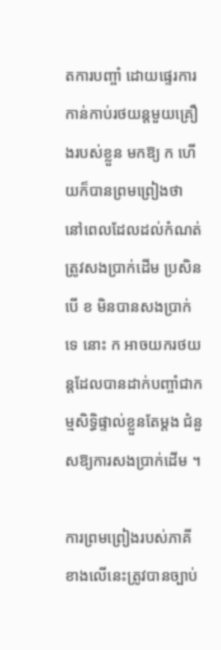តការបញ្ចាំ ដោយផ្ទេរការកាន់កាប់រថយន្តមួយគ្រឿងរបស់ខ្លួន មកឱ្យ ក ហើយក៏បានព្រមព្រៀងថា នៅពេលដែលដល់កំណត់ត្រូវសងប្រាក់ដើម ប្រសិនបើ ខ មិនបានសងប្រាក់ទេ នោះ ក អាចយករថយន្តដែលបានដាក់បញ្ចាំជាកម្មសិទ្ធិផ្ទាល់ខ្លួនតែម្តង ជំនួសឱ្យការសងប្រាក់ដើម ។

ការព្រមព្រៀងរបស់ភាគីខាងលើនេះត្រូវបានច្បាប់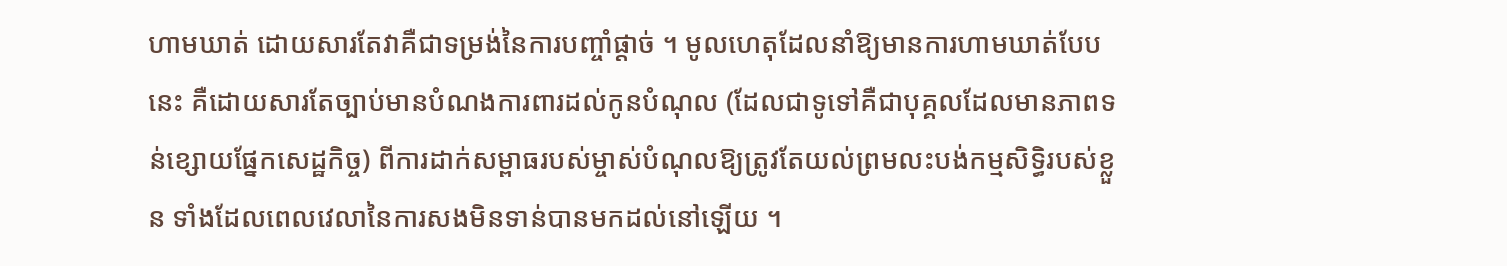ហាមឃាត់ ដោយសារតែវាគឺជាទម្រង់នៃការបញ្ចាំផ្តាច់ ។ មូលហេតុដែលនាំឱ្យមានការហាមឃាត់បែបនេះ គឺដោយសារតែច្បាប់មានបំណងការពារដល់កូនបំណុល (ដែលជាទូទៅគឺជាបុគ្គលដែលមានភាពទន់ខ្សោយផ្នែកសេដ្ឋកិច្ច) ពីការដាក់សម្ពាធរបស់ម្ចាស់បំណុលឱ្យត្រូវតែយល់ព្រមលះបង់កម្មសិទ្ធិរបស់ខ្លួន ទាំងដែលពេលវេលានៃការសងមិនទាន់បានមកដល់នៅឡើយ ។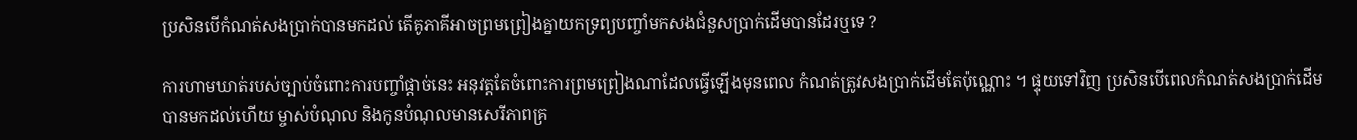ប្រសិនបើកំណត់សងប្រាក់បានមកដល់ តើគូភាគីអាចព្រមព្រៀងគ្នាយកទ្រព្យបញ្ចាំមកសងជំនួសប្រាក់ដើមបានដែរឬទេ ?

ការហាមឃាត់របស់ច្បាប់ចំពោះការបញ្ចាំផ្តាច់នេះ អនុវត្តតែចំពោះការព្រមព្រៀងណាដែលធ្វើឡើងមុនពេល កំណត់ត្រូវសងប្រាក់ដើមតែប៉ុណ្ណោះ ។ ផ្ទុយទៅវិញ ប្រសិនបើពេលកំណត់សងប្រាក់ដើមបានមកដល់ហើយ ម្ចាស់បំណុល និងកូនបំណុលមានសេរីភាពគ្រ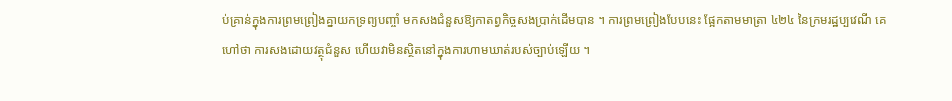ប់គ្រាន់ក្នុងការព្រមព្រៀងគ្នាយកទ្រព្យបញ្ចាំ មកសងជំនួសឱ្យកាតព្វកិច្ចសងប្រាក់ដើមបាន ។ ការព្រមព្រៀងបែបនេះ ផ្អែកតាមមាត្រា ៤២៤ នៃក្រមរដ្ឋប្បវេណី គេហៅថា ការសងដោយវត្ថុជំនួស ហើយវាមិនស្ថិតនៅក្នុងការហាមឃាត់របស់ច្បាប់ឡើយ ។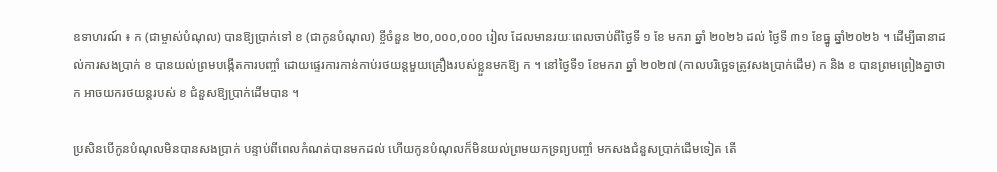ឧទាហរណ៍ ៖ ក (ជាម្ចាស់បំណុល) បានឱ្យប្រាក់ទៅ ខ (ជាកូនបំណុល) ខ្ចីចំនួន ២០,០០០,០០០ រៀល ដែលមានរយៈពេលចាប់ពីថ្ងៃទី ១ ខែ មករា ឆ្នាំ ២០២៦ ដល់ ថ្ងៃទី ៣១ ខែធ្នូ ឆ្នាំ២០២៦ ។ ដើម្បីធានាដល់ការសងប្រាក់ ខ បានយល់ព្រមបង្កើតការបញ្ចាំ ដោយផ្ទេរការកាន់កាប់រថយន្តមួយគ្រឿងរបស់ខ្លួនមកឱ្យ ក ។ នៅថ្ងៃទី១ ខែមករា ឆ្នាំ ២០២៧ (កាលបរិច្ឆេទត្រូវសងប្រាក់ដើម) ក និង ខ បានព្រមព្រៀងគ្នាថា ក អាចយករថយន្តរបស់ ខ ជំនួសឱ្យប្រាក់ដើមបាន ។

ប្រសិនបើកូនបំណុលមិនបានសងប្រាក់ បន្ទាប់ពីពេលកំណត់បានមកដល់ ហើយកូនបំណុលក៏មិនយល់ព្រមយកទ្រព្យបញ្ចាំ មកសងជំនួសប្រាក់ដើមទៀត តើ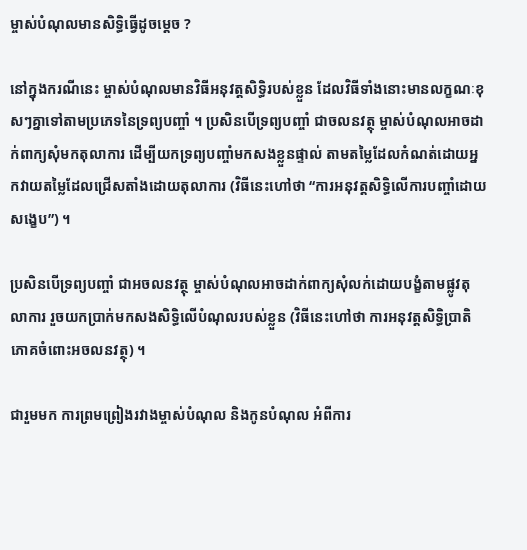ម្ចាស់បំណុលមានសិទ្ធិធ្វើដូចម្តេច ?

នៅក្នុងករណីនេះ ម្ចាស់បំណុលមានវិធីអនុវត្តសិទ្ធិរបស់ខ្លួន ដែលវិធីទាំងនោះមានលក្ខណៈខុសៗគ្នាទៅតាមប្រភេទនៃទ្រព្យបញ្ចាំ ។ ប្រសិនបើទ្រព្យបញ្ចាំ ជាចលនវត្ថុ ម្ចាស់បំណុលអាចដាក់ពាក្យសុំមកតុលាការ ដើម្បីយកទ្រព្យបញ្ចាំមកសងខ្លួនផ្ទាល់ តាមតម្លៃដែលកំណត់ដោយអ្នកវាយតម្លៃដែលជ្រើសតាំងដោយតុលាការ (វិធីនេះហៅថា “ការអនុវត្តសិទ្ធិលើការបញ្ចាំដោយសង្ខេប”) ។

ប្រសិនបើទ្រព្យបញ្ចាំ ជាអចលនវត្ថុ ម្ចាស់បំណុលអាចដាក់ពាក្យសុំលក់ដោយបង្ខំតាមផ្លូវតុលាការ រួចយកប្រាក់មកសងសិទ្ធិលើបំណុលរបស់ខ្លួន (វិធីនេះហៅថា ការអនុវត្តសិទ្ធិប្រាតិភោគចំពោះអចលនវត្ថុ) ។

ជារួមមក ការព្រមព្រៀងរវាងម្ចាស់បំណុល និងកូនបំណុល អំពីការ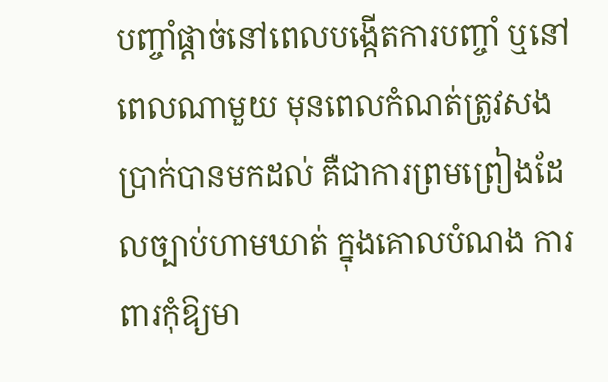បញ្ចាំផ្តាច់នៅពេលបង្កើតការបញ្ចាំ ឬនៅពេលណាមួយ មុនពេលកំណត់ត្រូវសងប្រាក់បានមកដល់ គឺជាការព្រមព្រៀងដែលច្បាប់ហាមឃាត់ ក្នុងគោលបំណង ការពារកុំឱ្យមា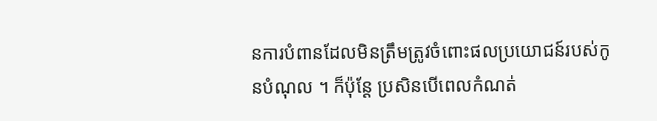នការបំពានដែលមិនត្រឹមត្រូវចំពោះផលប្រយោជន៍របស់កូនបំណុល ។ ក៏ប៉ុន្តែ ប្រសិនបើពេលកំណត់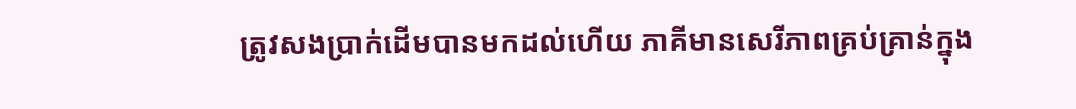ត្រូវសងប្រាក់ដើមបានមកដល់ហើយ ភាគីមានសេរីភាពគ្រប់គ្រាន់ក្នុង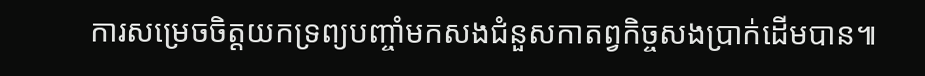ការសម្រេចចិត្តយកទ្រព្យបញ្ចាំមកសងជំនួសកាតព្វកិច្ចសងប្រាក់ដើមបាន៕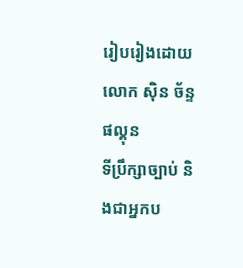រៀបរៀងដោយ លោក ស៊ិន ច័ន្ទផល្គុន
ទីប្រឹក្សាច្បាប់ និងជាអ្នកប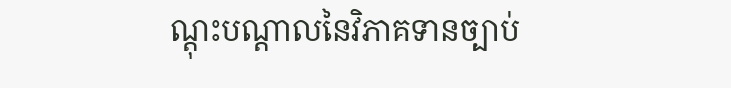ណ្តុះបណ្តាលនៃវិភាគទានច្បាប់